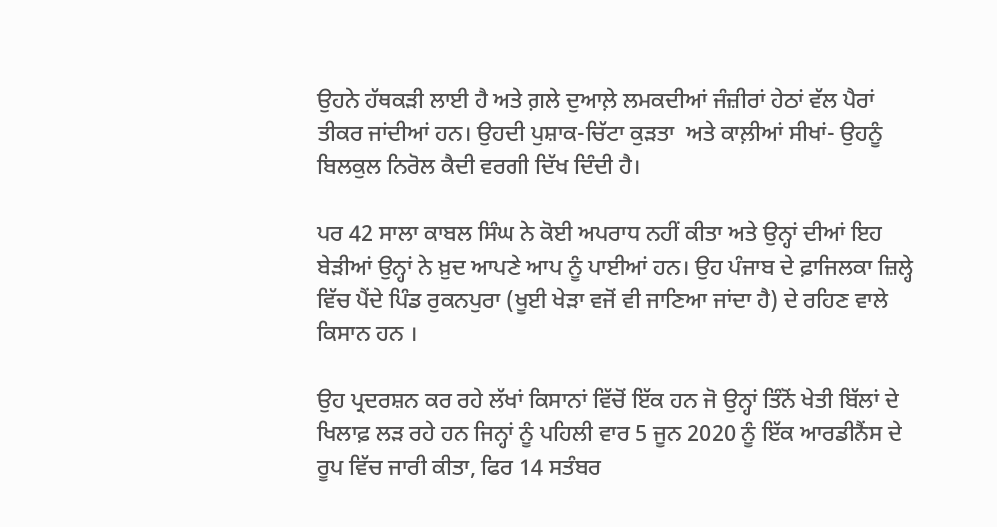ਉਹਨੇ ਹੱਥਕੜੀ ਲਾਈ ਹੈ ਅਤੇ ਗ਼ਲੇ ਦੁਆਲ਼ੇ ਲਮਕਦੀਆਂ ਜੰਜ਼ੀਰਾਂ ਹੇਠਾਂ ਵੱਲ ਪੈਰਾਂ ਤੀਕਰ ਜਾਂਦੀਆਂ ਹਨ। ਉਹਦੀ ਪੁਸ਼ਾਕ-ਚਿੱਟਾ ਕੁੜਤਾ  ਅਤੇ ਕਾਲ਼ੀਆਂ ਸੀਖਾਂ- ਉਹਨੂੰ ਬਿਲਕੁਲ ਨਿਰੋਲ ਕੈਦੀ ਵਰਗੀ ਦਿੱਖ ਦਿੰਦੀ ਹੈ।

ਪਰ 42 ਸਾਲਾ ਕਾਬਲ ਸਿੰਘ ਨੇ ਕੋਈ ਅਪਰਾਧ ਨਹੀਂ ਕੀਤਾ ਅਤੇ ਉਨ੍ਹਾਂ ਦੀਆਂ ਇਹ ਬੇੜੀਆਂ ਉਨ੍ਹਾਂ ਨੇ ਖ਼ੁਦ ਆਪਣੇ ਆਪ ਨੂੰ ਪਾਈਆਂ ਹਨ। ਉਹ ਪੰਜਾਬ ਦੇ ਫ਼ਾਜਿਲਕਾ ਜ਼ਿਲ੍ਹੇ ਵਿੱਚ ਪੈਂਦੇ ਪਿੰਡ ਰੁਕਨਪੁਰਾ (ਖੂਈ ਖੇੜਾ ਵਜੋਂ ਵੀ ਜਾਣਿਆ ਜਾਂਦਾ ਹੈ) ਦੇ ਰਹਿਣ ਵਾਲੇ ਕਿਸਾਨ ਹਨ ।

ਉਹ ਪ੍ਰਦਰਸ਼ਨ ਕਰ ਰਹੇ ਲੱਖਾਂ ਕਿਸਾਨਾਂ ਵਿੱਚੋਂ ਇੱਕ ਹਨ ਜੋ ਉਨ੍ਹਾਂ ਤਿੰਨੋਂ ਖੇਤੀ ਬਿੱਲਾਂ ਦੇ ਖਿਲਾਫ਼ ਲੜ ਰਹੇ ਹਨ ਜਿਨ੍ਹਾਂ ਨੂੰ ਪਹਿਲੀ ਵਾਰ 5 ਜੂਨ 2020 ਨੂੰ ਇੱਕ ਆਰਡੀਨੈਂਸ ਦੇ ਰੂਪ ਵਿੱਚ ਜਾਰੀ ਕੀਤਾ, ਫਿਰ 14 ਸਤੰਬਰ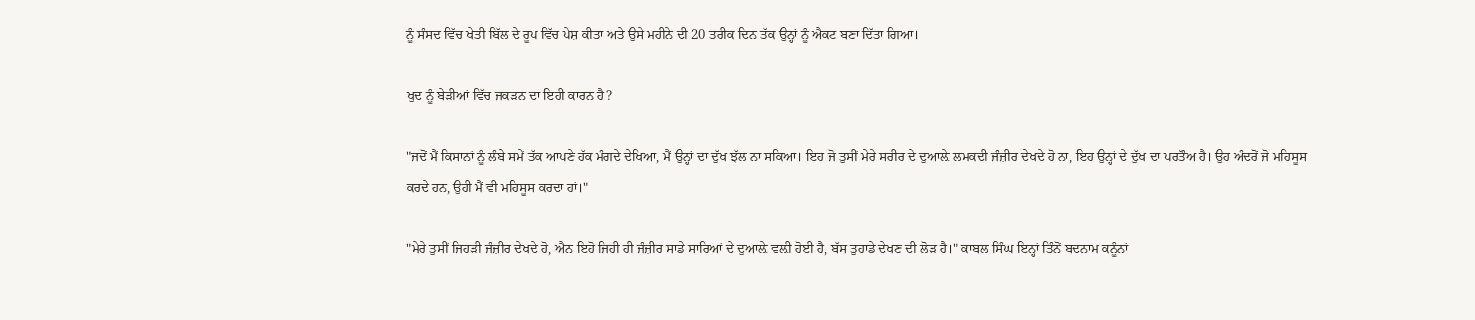ਨੂੰ ਸੰਸਦ ਵਿੱਚ ਖੇਤੀ ਬਿੱਲ ਦੇ ਰੂਪ ਵਿੱਚ ਪੇਸ਼ ਕੀਤਾ ਅਤੇ ਉਸੇ ਮਹੀਨੇ ਦੀ 20 ਤਰੀਕ ਦਿਨ ਤੱਕ ਉਨ੍ਹਾਂ ਨੂੰ ਐਕਟ ਬਣਾ ਦਿੱਤਾ ਗਿਆ।

ਖੁਦ ਨੂੰ ਬੇੜੀਆਂ ਵਿੱਚ ਜਕੜਨ ਦਾ ਇਹੀ ਕਾਰਨ ਹੈ?

"ਜਦੋਂ ਮੈਂ ਕਿਸਾਨਾਂ ਨੂੰ ਲੰਬੇ ਸਮੇਂ ਤੱਕ ਆਪਣੇ ਹੱਕ ਮੰਗਦੇ ਦੇਖਿਆ, ਮੈਂ ਉਨ੍ਹਾਂ ਦਾ ਦੁੱਖ ਝੱਲ ਨਾ ਸਕਿਆ। ਇਹ ਜੋ ਤੁਸੀਂ ਮੇਰੇ ਸਰੀਰ ਦੇ ਦੁਆਲ਼ੇ ਲਮਕਦੀ ਜੰਜ਼ੀਰ ਦੇਖਦੇ ਹੋ ਨਾ, ਇਹ ਉਨ੍ਹਾਂ ਦੇ ਦੁੱਖ ਦਾ ਪਰਤੌਅ ਹੈ। ਉਹ ਅੰਦਰੋਂ ਜੋ ਮਹਿਸੂਸ ਕਰਦੇ ਹਨ, ਉਹੀ ਮੈਂ ਵੀ ਮਹਿਸੂਸ ਕਰਦਾ ਹਾਂ।"

"ਮੇਰੇ ਤੁਸੀਂ ਜਿਹੜੀ ਜੰਜ਼ੀਰ ਦੇਖਦੇ ਹੋ, ਐਨ ਇਹੋ ਜਿਹੀ ਹੀ ਜੰਜ਼ੀਰ ਸਾਡੇ ਸਾਰਿਆਂ ਦੇ ਦੁਆਲ਼ੇ ਵਲ਼ੀ ਹੋਈ ਹੈ, ਬੱਸ ਤੁਹਾਡੇ ਦੇਖਣ ਦੀ ਲੋੜ ਹੈ।" ਕਾਬਲ ਸਿੰਘ ਇਨ੍ਹਾਂ ਤਿੰਨੋਂ ਬਦਨਾਮ ਕਨੂੰਨਾਂ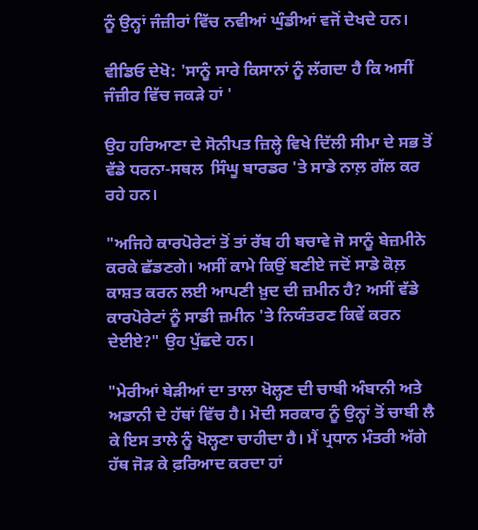ਨੂੰ ਉਨ੍ਹਾਂ ਜੰਜ਼ੀਰਾਂ ਵਿੱਚ ਨਵੀਆਂ ਘੁੰਡੀਆਂ ਵਜੋਂ ਦੇਖਦੇ ਹਨ।

ਵੀਡਿਓ ਦੇਖੋ: 'ਸਾਨੂੰ ਸਾਰੇ ਕਿਸਾਨਾਂ ਨੂੰ ਲੱਗਦਾ ਹੈ ਕਿ ਅਸੀਂ ਜੰਜ਼ੀਰ ਵਿੱਚ ਜਕੜੇ ਹਾਂ '

ਉਹ ਹਰਿਆਣਾ ਦੇ ਸੋਨੀਪਤ ਜ਼ਿਲ੍ਹੇ ਵਿਖੇ ਦਿੱਲੀ ਸੀਮਾ ਦੇ ਸਭ ਤੋਂ ਵੱਡੇ ਧਰਨਾ-ਸਥਲ  ਸਿੰਘੂ ਬਾਰਡਰ 'ਤੇ ਸਾਡੇ ਨਾਲ਼ ਗੱਲ ਕਰ ਰਹੇ ਹਨ।

"ਅਜਿਹੇ ਕਾਰਪੋਰੇਟਾਂ ਤੋਂ ਤਾਂ ਰੱਬ ਹੀ ਬਚਾਵੇ ਜੋ ਸਾਨੂੰ ਬੇਜ਼ਮੀਨੇ ਕਰਕੇ ਛੱਡਣਗੇ। ਅਸੀਂ ਕਾਮੇ ਕਿਉਂ ਬਣੀਏ ਜਦੋਂ ਸਾਡੇ ਕੋਲ਼ ਕਾਸ਼ਤ ਕਰਨ ਲਈ ਆਪਣੀ ਖ਼ੁਦ ਦੀ ਜ਼ਮੀਨ ਹੈ? ਅਸੀਂ ਵੱਡੇ ਕਾਰਪੋਰੇਟਾਂ ਨੂੰ ਸਾਡੀ ਜ਼ਮੀਨ 'ਤੇ ਨਿਯੰਤਰਣ ਕਿਵੇਂ ਕਰਨ ਦੇਈਏ?" ਉਹ ਪੁੱਛਦੇ ਹਨ।

"ਮੇਰੀਆਂ ਬੇੜੀਆਂ ਦਾ ਤਾਲਾ ਖੋਲ੍ਹਣ ਦੀ ਚਾਬੀ ਅੰਬਾਨੀ ਅਤੇ ਅਡਾਨੀ ਦੇ ਹੱਥਾਂ ਵਿੱਚ ਹੈ। ਮੋਦੀ ਸਰਕਾਰ ਨੂੰ ਉਨ੍ਹਾਂ ਤੋਂ ਚਾਬੀ ਲੈ ਕੇ ਇਸ ਤਾਲੇ ਨੂੰ ਖੋਲ੍ਹਣਾ ਚਾਹੀਦਾ ਹੈ। ਮੈਂ ਪ੍ਰਧਾਨ ਮੰਤਰੀ ਅੱਗੇ ਹੱਥ ਜੋੜ ਕੇ ਫ਼ਰਿਆਦ ਕਰਦਾ ਹਾਂ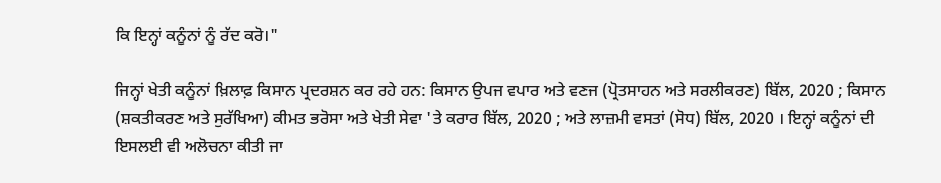ਕਿ ਇਨ੍ਹਾਂ ਕਨੂੰਨਾਂ ਨੂੰ ਰੱਦ ਕਰੋ।"

ਜਿਨ੍ਹਾਂ ਖੇਤੀ ਕਨੂੰਨਾਂ ਖ਼ਿਲਾਫ਼ ਕਿਸਾਨ ਪ੍ਰਦਰਸ਼ਨ ਕਰ ਰਹੇ ਹਨ: ਕਿਸਾਨ ਉਪਜ ਵਪਾਰ ਅਤੇ ਵਣਜ (ਪ੍ਰੋਤਸਾਹਨ ਅਤੇ ਸਰਲੀਕਰਣ) ਬਿੱਲ, 2020 ; ਕਿਸਾਨ (ਸ਼ਕਤੀਕਰਣ ਅਤੇ ਸੁਰੱਖਿਆ) ਕੀਮਤ ਭਰੋਸਾ ਅਤੇ ਖੇਤੀ ਸੇਵਾ 'ਤੇ ਕਰਾਰ ਬਿੱਲ, 2020 ; ਅਤੇ ਲਾਜ਼ਮੀ ਵਸਤਾਂ (ਸੋਧ) ਬਿੱਲ, 2020 । ਇਨ੍ਹਾਂ ਕਨੂੰਨਾਂ ਦੀ ਇਸਲਈ ਵੀ ਅਲੋਚਨਾ ਕੀਤੀ ਜਾ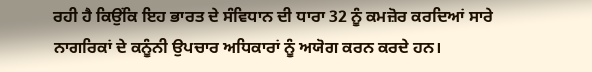ਰਹੀ ਹੈ ਕਿਉਂਕਿ ਇਹ ਭਾਰਤ ਦੇ ਸੰਵਿਧਾਨ ਦੀ ਧਾਰਾ 32 ਨੂੰ ਕਮਜ਼ੋਰ ਕਰਦਿਆਂ ਸਾਰੇ ਨਾਗਰਿਕਾਂ ਦੇ ਕਨੂੰਨੀ ਉਪਚਾਰ ਅਧਿਕਾਰਾਂ ਨੂੰ ਅਯੋਗ ਕਰਨ ਕਰਦੇ ਹਨ।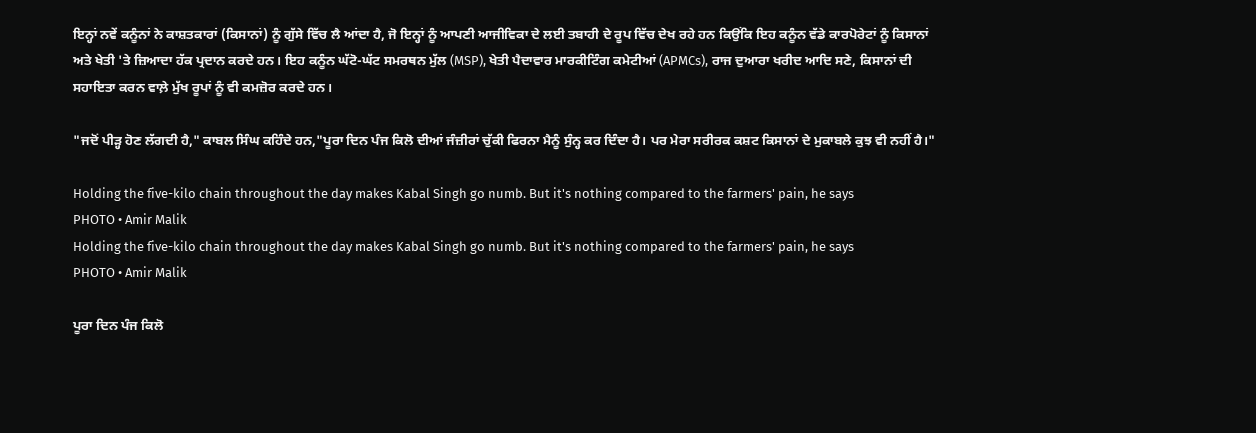ਇਨ੍ਹਾਂ ਨਵੇਂ ਕਨੂੰਨਾਂ ਨੇ ਕਾਸ਼ਤਕਾਰਾਂ (ਕਿਸਾਨਾਂ) ਨੂੰ ਗੁੱਸੇ ਵਿੱਚ ਲੈ ਆਂਦਾ ਹੈ, ਜੋ ਇਨ੍ਹਾਂ ਨੂੰ ਆਪਣੀ ਆਜੀਵਿਕਾ ਦੇ ਲਈ ਤਬਾਹੀ ਦੇ ਰੂਪ ਵਿੱਚ ਦੇਖ ਰਹੇ ਹਨ ਕਿਉਂਕਿ ਇਹ ਕਨੂੰਨ ਵੱਡੇ ਕਾਰਪੋਰੇਟਾਂ ਨੂੰ ਕਿਸਾਨਾਂ ਅਤੇ ਖੇਤੀ 'ਤੇ ਜ਼ਿਆਦਾ ਹੱਕ ਪ੍ਰਦਾਨ ਕਰਦੇ ਹਨ। ਇਹ ਕਨੂੰਨ ਘੱਟੋ-ਘੱਟ ਸਮਰਥਨ ਮੁੱਲ (MSP), ਖੇਤੀ ਪੈਦਾਵਾਰ ਮਾਰਕੀਟਿੰਗ ਕਮੇਟੀਆਂ (APMCs), ਰਾਜ ਦੁਆਰਾ ਖਰੀਦ ਆਦਿ ਸਣੇ, ਕਿਸਾਨਾਂ ਦੀ ਸਹਾਇਤਾ ਕਰਨ ਵਾਲ਼ੇ ਮੁੱਖ ਰੂਪਾਂ ਨੂੰ ਵੀ ਕਮਜ਼ੋਰ ਕਰਦੇ ਹਨ।

"ਜਦੋਂ ਪੀੜ੍ਹ ਹੋਣ ਲੱਗਦੀ ਹੈ," ਕਾਬਲ ਸਿੰਘ ਕਹਿੰਦੇ ਹਨ,"ਪੂਰਾ ਦਿਨ ਪੰਜ ਕਿਲੋ ਦੀਆਂ ਜੰਜ਼ੀਰਾਂ ਚੁੱਕੀ ਫਿਰਨਾ ਮੈਨੂੰ ਸੁੰਨ੍ਹ ਕਰ ਦਿੰਦਾ ਹੈ। ਪਰ ਮੇਰਾ ਸਰੀਰਕ ਕਸ਼ਟ ਕਿਸਾਨਾਂ ਦੇ ਮੁਕਾਬਲੇ ਕੁਝ ਵੀ ਨਹੀਂ ਹੈ।"

Holding the five-kilo chain throughout the day makes Kabal Singh go numb. But it's nothing compared to the farmers' pain, he says
PHOTO • Amir Malik
Holding the five-kilo chain throughout the day makes Kabal Singh go numb. But it's nothing compared to the farmers' pain, he says
PHOTO • Amir Malik

ਪੂਰਾ ਦਿਨ ਪੰਜ ਕਿਲੋ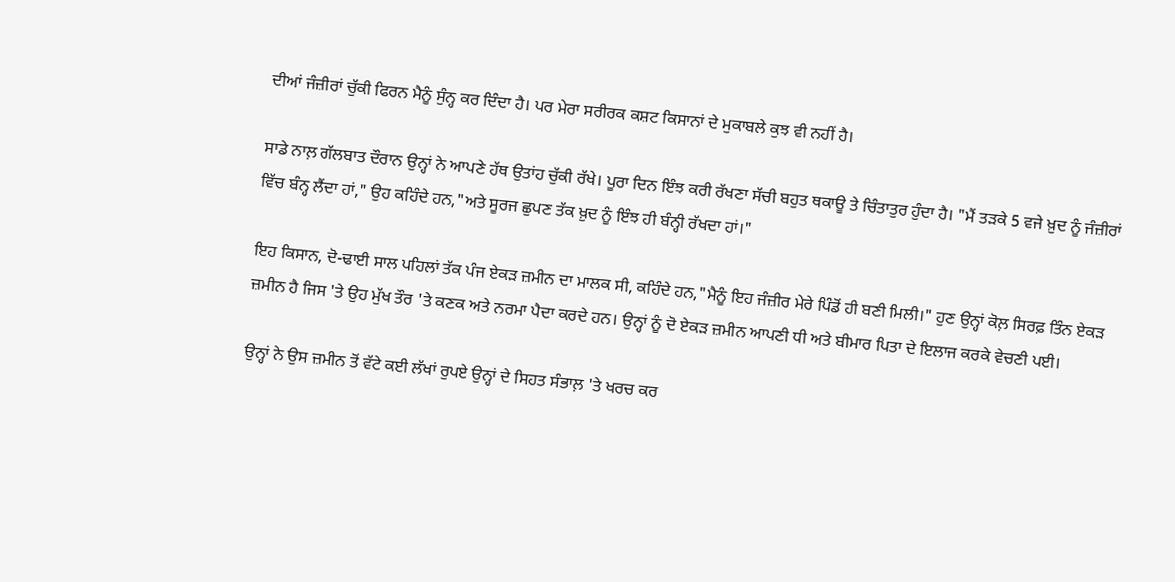ਦੀਆਂ ਜੰਜ਼ੀਰਾਂ ਚੁੱਕੀ ਫਿਰਨ ਮੈਨੂੰ ਸੁੰਨ੍ਹ ਕਰ ਦਿੰਦਾ ਹੈ। ਪਰ ਮੇਰਾ ਸਰੀਰਕ ਕਸ਼ਟ ਕਿਸਾਨਾਂ ਦੇ ਮੁਕਾਬਲੇ ਕੁਝ ਵੀ ਨਹੀਂ ਹੈ।

ਸਾਡੇ ਨਾਲ਼ ਗੱਲਬਾਤ ਦੌਰਾਨ ਉਨ੍ਹਾਂ ਨੇ ਆਪਣੇ ਹੱਥ ਉਤਾਂਹ ਚੁੱਕੀ ਰੱਖੇ। ਪੂਰਾ ਦਿਨ ਇੰਝ ਕਰੀ ਰੱਖਣਾ ਸੱਚੀ ਬਹੁਤ ਥਕਾਊ ਤੇ ਚਿੰਤਾਤੁਰ ਹੁੰਦਾ ਹੈ। "ਮੈਂ ਤੜਕੇ 5 ਵਜੇ ਖ਼ੁਦ ਨੂੰ ਜੰਜ਼ੀਰਾਂ ਵਿੱਚ ਬੰਨ੍ਹ ਲੈਂਦਾ ਹਾਂ," ਉਹ ਕਹਿੰਦੇ ਹਨ,"ਅਤੇ ਸੂਰਜ ਛੁਪਣ ਤੱਕ ਖ਼ੁਦ ਨੂੰ ਇੰਝ ਹੀ ਬੰਨ੍ਹੀ ਰੱਖਦਾ ਹਾਂ।"

ਇਹ ਕਿਸਾਨ, ਦੋ-ਢਾਈ ਸਾਲ ਪਹਿਲਾਂ ਤੱਕ ਪੰਜ ਏਕੜ ਜ਼ਮੀਨ ਦਾ ਮਾਲਕ ਸੀ, ਕਹਿੰਦੇ ਹਨ,"ਮੈਨੂੰ ਇਹ ਜੰਜ਼ੀਰ ਮੇਰੇ ਪਿੰਡੋਂ ਹੀ ਬਣੀ ਮਿਲੀ।" ਹੁਣ ਉਨ੍ਹਾਂ ਕੋਲ਼ ਸਿਰਫ਼ ਤਿੰਨ ਏਕੜ ਜ਼ਮੀਨ ਹੈ ਜਿਸ 'ਤੇ ਉਹ ਮੁੱਖ ਤੌਰ 'ਤੇ ਕਣਕ ਅਤੇ ਨਰਮਾ ਪੈਦਾ ਕਰਦੇ ਹਨ। ਉਨ੍ਹਾਂ ਨੂੰ ਦੋ ਏਕੜ ਜ਼ਮੀਨ ਆਪਣੀ ਧੀ ਅਤੇ ਬੀਮਾਰ ਪਿਤਾ ਦੇ ਇਲਾਜ ਕਰਕੇ ਵੇਚਣੀ ਪਈ।

ਉਨ੍ਹਾਂ ਨੇ ਉਸ ਜ਼ਮੀਨ ਤੋਂ ਵੱਟੇ ਕਈ ਲੱਖਾਂ ਰੁਪਏ ਉਨ੍ਹਾਂ ਦੇ ਸਿਹਤ ਸੰਭਾਲ਼ 'ਤੇ ਖਰਚ ਕਰ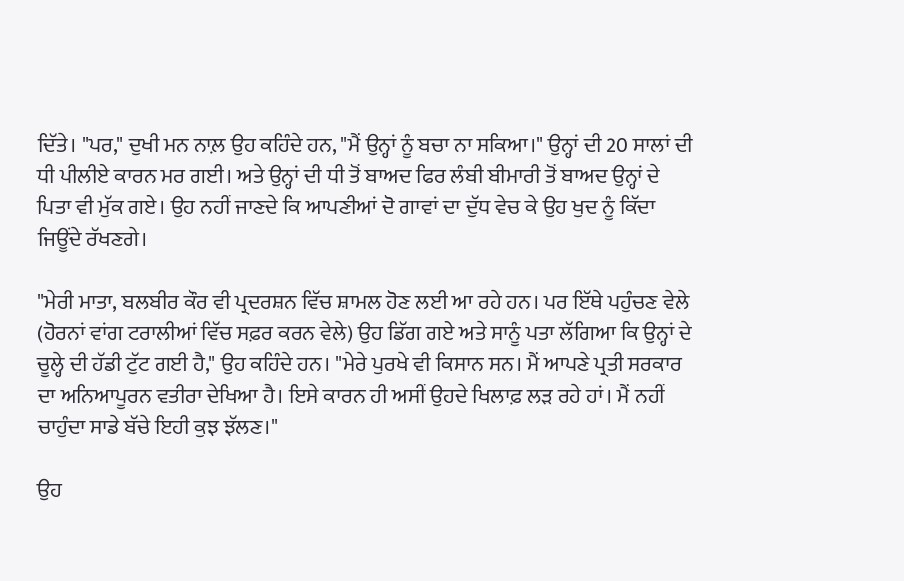ਦਿੱਤੇ। "ਪਰ," ਦੁਖੀ ਮਨ ਨਾਲ਼ ਉਹ ਕਹਿੰਦੇ ਹਨ, "ਮੈਂ ਉਨ੍ਹਾਂ ਨੂੰ ਬਚਾ ਨਾ ਸਕਿਆ।" ਉਨ੍ਹਾਂ ਦੀ 20 ਸਾਲਾਂ ਦੀ ਧੀ ਪੀਲੀਏ ਕਾਰਨ ਮਰ ਗਈ। ਅਤੇ ਉਨ੍ਹਾਂ ਦੀ ਧੀ ਤੋਂ ਬਾਅਦ ਫਿਰ ਲੰਬੀ ਬੀਮਾਰੀ ਤੋਂ ਬਾਅਦ ਉਨ੍ਹਾਂ ਦੇ ਪਿਤਾ ਵੀ ਮੁੱਕ ਗਏ। ਉਹ ਨਹੀਂ ਜਾਣਦੇ ਕਿ ਆਪਣੀਆਂ ਦੋ ਗਾਵਾਂ ਦਾ ਦੁੱਧ ਵੇਚ ਕੇ ਉਹ ਖੁਦ ਨੂੰ ਕਿੱਦਾ ਜਿਊਂਦੇ ਰੱਖਣਗੇ।

"ਮੇਰੀ ਮਾਤਾ, ਬਲਬੀਰ ਕੌਰ ਵੀ ਪ੍ਰਦਰਸ਼ਨ ਵਿੱਚ ਸ਼ਾਮਲ ਹੋਣ ਲਈ ਆ ਰਹੇ ਹਨ। ਪਰ ਇੱਥੇ ਪਹੁੰਚਣ ਵੇਲੇ (ਹੋਰਨਾਂ ਵਾਂਗ ਟਰਾਲੀਆਂ ਵਿੱਚ ਸਫ਼ਰ ਕਰਨ ਵੇਲੇ) ਉਹ ਡਿੱਗ ਗਏ ਅਤੇ ਸਾਨੂੰ ਪਤਾ ਲੱਗਿਆ ਕਿ ਉਨ੍ਹਾਂ ਦੇ ਚੂਲ੍ਹੇ ਦੀ ਹੱਡੀ ਟੁੱਟ ਗਈ ਹੈ," ਉਹ ਕਹਿੰਦੇ ਹਨ। "ਮੇਰੇ ਪੁਰਖੇ ਵੀ ਕਿਸਾਨ ਸਨ। ਮੈਂ ਆਪਣੇ ਪ੍ਰਤੀ ਸਰਕਾਰ ਦਾ ਅਨਿਆਪੂਰਨ ਵਤੀਰਾ ਦੇਖਿਆ ਹੈ। ਇਸੇ ਕਾਰਨ ਹੀ ਅਸੀਂ ਉਹਦੇ ਖਿਲਾਫ਼ ਲੜ ਰਹੇ ਹਾਂ। ਮੈਂ ਨਹੀਂ ਚਾਹੁੰਦਾ ਸਾਡੇ ਬੱਚੇ ਇਹੀ ਕੁਝ ਝੱਲਣ।"

ਉਹ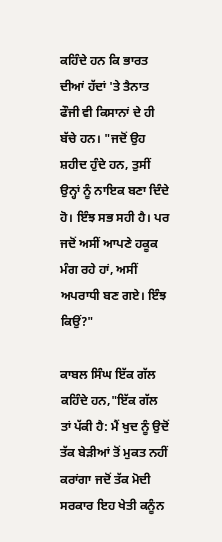ਕਹਿੰਦੇ ਹਨ ਕਿ ਭਾਰਤ ਦੀਆਂ ਹੱਦਾਂ 'ਤੇ ਤੈਨਾਤ ਫੌਜੀ ਵੀ ਕਿਸਾਨਾਂ ਦੇ ਹੀ ਬੱਚੇ ਹਨ। "ਜਦੋਂ ਉਹ ਸ਼ਹੀਦ ਹੁੰਦੇ ਹਨ, ਤੁਸੀਂ ਉਨ੍ਹਾਂ ਨੂੰ ਨਾਇਕ ਬਣਾ ਦਿੰਦੇ ਹੋ। ਇੰਝ ਸਭ ਸਹੀ ਹੈ। ਪਰ ਜਦੋਂ ਅਸੀਂ ਆਪਣੇ ਹਕੂਕ ਮੰਗ ਰਹੇ ਹਾਂ, ਅਸੀਂ ਅਪਰਾਧੀ ਬਣ ਗਏ। ਇੰਝ ਕਿਉਂ?"

ਕਾਬਲ ਸਿੰਘ ਇੱਕ ਗੱਲ ਕਹਿੰਦੇ ਹਨ,"ਇੱਕ ਗੱਲ ਤਾਂ ਪੱਕੀ ਹੈ: ਮੈਂ ਖੁਦ ਨੂੰ ਉਦੋਂ ਤੱਕ ਬੇੜੀਆਂ ਤੋਂ ਮੁਕਤ ਨਹੀਂ ਕਰਾਂਗਾ ਜਦੋਂ ਤੱਕ ਮੋਦੀ ਸਰਕਾਰ ਇਹ ਖੇਤੀ ਕਨੂੰਨ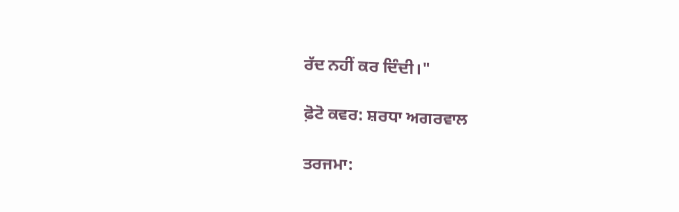ਰੱਦ ਨਹੀਂ ਕਰ ਦਿੰਦੀ।"

ਫ਼ੋਟੋ ਕਵਰ: ਸ਼ਰਧਾ ਅਗਰਵਾਲ

ਤਰਜਮਾ: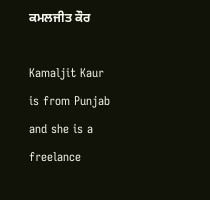ਕਮਲਜੀਤ ਕੌਰ

Kamaljit Kaur is from Punjab and she is a freelance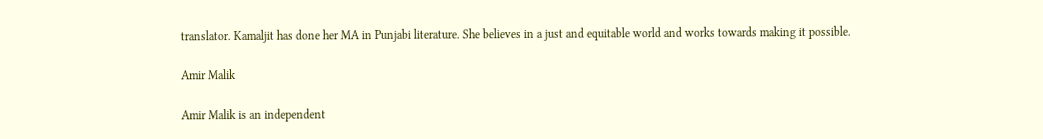translator. Kamaljit has done her MA in Punjabi literature. She believes in a just and equitable world and works towards making it possible.

Amir Malik

Amir Malik is an independent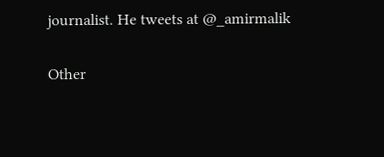journalist. He tweets at @_amirmalik

Other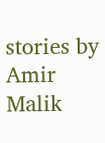stories by Amir Malik